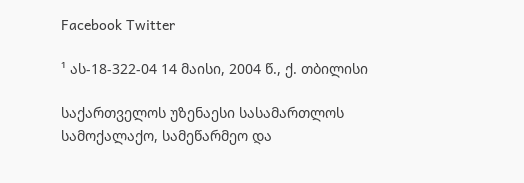Facebook Twitter

¹ ას-18-322-04 14 მაისი, 2004 წ., ქ. თბილისი

საქართველოს უზენაესი სასამართლოს სამოქალაქო, სამეწარმეო და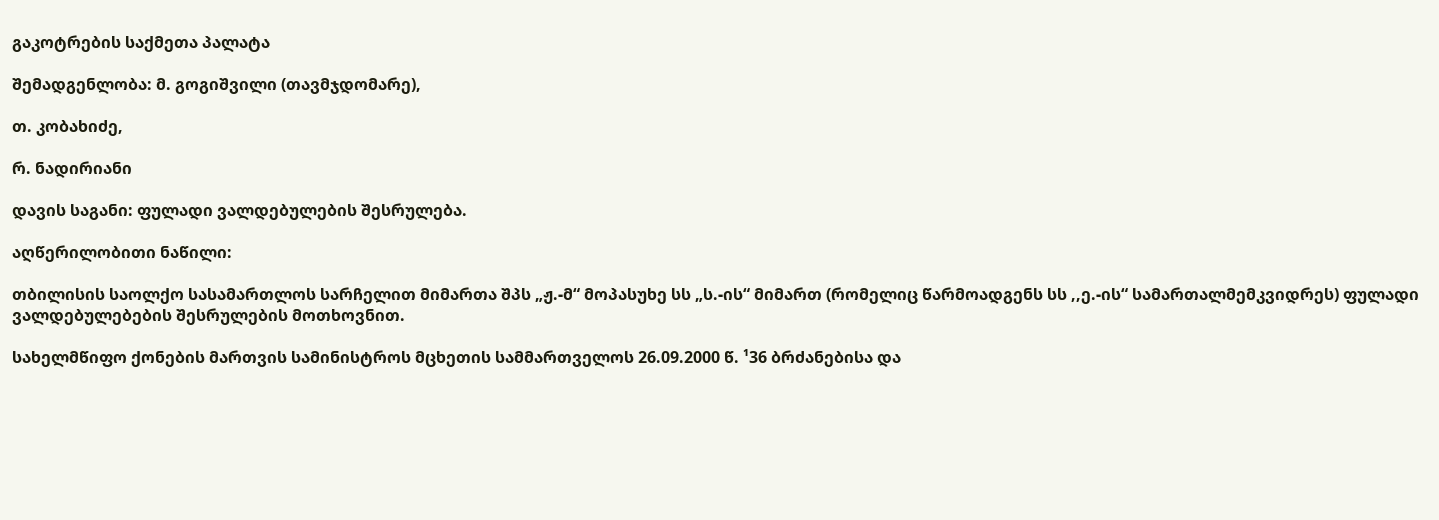გაკოტრების საქმეთა პალატა

შემადგენლობა: მ. გოგიშვილი (თავმჯდომარე),

თ. კობახიძე,

რ. ნადირიანი

დავის საგანი: ფულადი ვალდებულების შესრულება.

აღწერილობითი ნაწილი:

თბილისის საოლქო სასამართლოს სარჩელით მიმართა შპს „ჟ.-მ“ მოპასუხე სს „ს.-ის“ მიმართ (რომელიც წარმოადგენს სს ,,ე.-ის“ სამართალმემკვიდრეს) ფულადი ვალდებულებების შესრულების მოთხოვნით.

სახელმწიფო ქონების მართვის სამინისტროს მცხეთის სამმართველოს 26.09.2000 წ. ¹36 ბრძანებისა და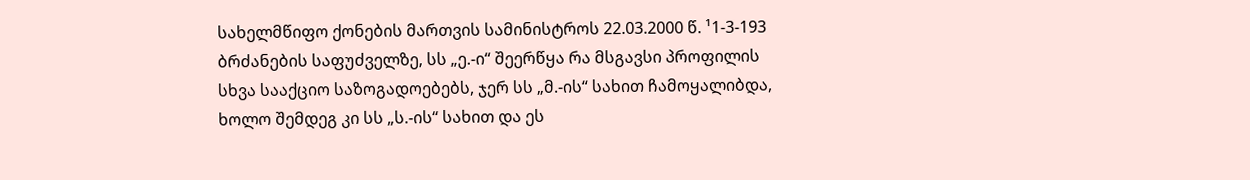სახელმწიფო ქონების მართვის სამინისტროს 22.03.2000 წ. ¹1-3-193 ბრძანების საფუძველზე, სს „ე.-ი“ შეერწყა რა მსგავსი პროფილის სხვა სააქციო საზოგადოებებს, ჯერ სს „მ.-ის“ სახით ჩამოყალიბდა, ხოლო შემდეგ კი სს „ს.-ის“ სახით და ეს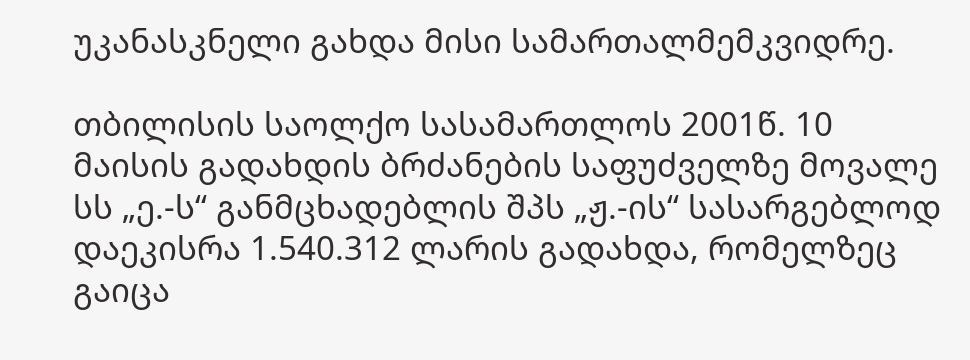უკანასკნელი გახდა მისი სამართალმემკვიდრე.

თბილისის საოლქო სასამართლოს 2001წ. 10 მაისის გადახდის ბრძანების საფუძველზე მოვალე სს „ე.-ს“ განმცხადებლის შპს „ჟ.-ის“ სასარგებლოდ დაეკისრა 1.540.312 ლარის გადახდა, რომელზეც გაიცა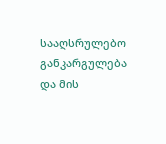სააღსრულებო განკარგულება და მის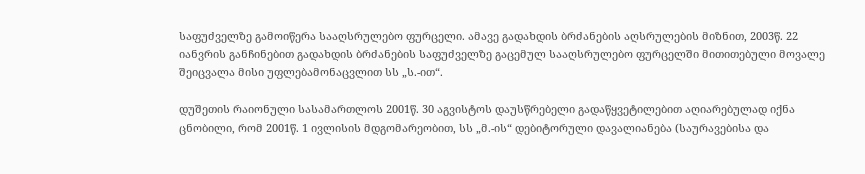საფუძველზე გამოიწერა სააღსრულებო ფურცელი. ამავე გადახდის ბრძანების აღსრულების მიზნით, 2003წ. 22 იანვრის განჩინებით გადახდის ბრძანების საფუძველზე გაცემულ სააღსრულებო ფურცელში მითითებული მოვალე შეიცვალა მისი უფლებამონაცვლით სს „ს.-ით“.

დუშეთის რაიონული სასამართლოს 2001წ. 30 აგვისტოს დაუსწრებელი გადაწყვეტილებით აღიარებულად იქნა ცნობილი, რომ 2001წ. 1 ივლისის მდგომარეობით, სს „მ.-ის“ დებიტორული დავალიანება (საურავებისა და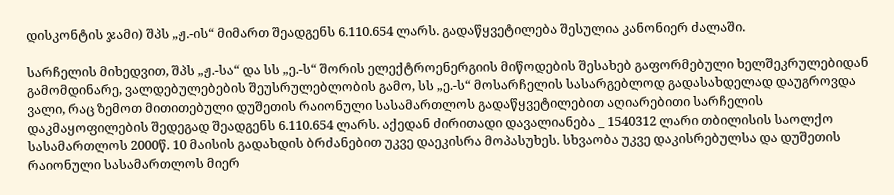დისკონტის ჯამი) შპს „ჟ.-ის“ მიმართ შეადგენს 6.110.654 ლარს. გადაწყვეტილება შესულია კანონიერ ძალაში.

სარჩელის მიხედვით, შპს „ჟ.-სა“ და სს „ე.-ს“ შორის ელექტროენერგიის მიწოდების შესახებ გაფორმებული ხელშეკრულებიდან გამომდინარე, ვალდებულებების შეუსრულებლობის გამო, სს „ე.-ს“ მოსარჩელის სასარგებლოდ გადასახდელად დაუგროვდა ვალი, რაც ზემოთ მითითებული დუშეთის რაიონული სასამართლოს გადაწყვეტილებით აღიარებითი სარჩელის დაკმაყოფილების შედეგად შეადგენს 6.110.654 ლარს. აქედან ძირითადი დავალიანება _ 1540312 ლარი თბილისის საოლქო სასამართლოს 2000წ. 10 მაისის გადახდის ბრძანებით უკვე დაეკისრა მოპასუხეს. სხვაობა უკვე დაკისრებულსა და დუშეთის რაიონული სასამართლოს მიერ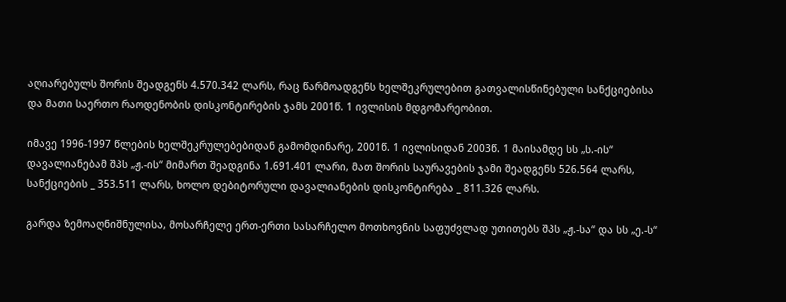აღიარებულს შორის შეადგენს 4.570.342 ლარს, რაც წარმოადგენს ხელშეკრულებით გათვალისწინებული სანქციებისა და მათი საერთო რაოდენობის დისკონტირების ჯამს 2001წ. 1 ივლისის მდგომარეობით.

იმავე 1996-1997 წლების ხელშეკრულებებიდან გამომდინარე, 2001წ. 1 ივლისიდან 2003წ. 1 მაისამდე სს „ს.-ის“ დავალიანებამ შპს „ჟ.-ის“ მიმართ შეადგინა 1.691.401 ლარი, მათ შორის საურავების ჯამი შეადგენს 526.564 ლარს, სანქციების _ 353.511 ლარს, ხოლო დებიტორული დავალიანების დისკონტირება _ 811.326 ლარს.

გარდა ზემოაღნიშნულისა, მოსარჩელე ერთ-ერთი სასარჩელო მოთხოვნის საფუძვლად უთითებს შპს „ჟ.-სა“ და სს „ე.-ს“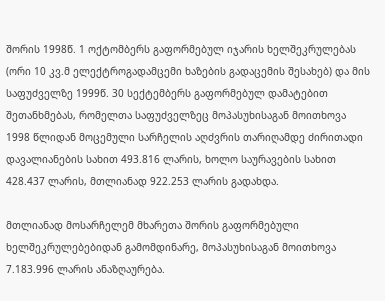შორის 1998წ. 1 ოქტომბერს გაფორმებულ იჯარის ხელშეკრულებას (ორი 10 კვ.მ ელექტროგადამცემი ხაზების გადაცემის შესახებ) და მის საფუძველზე 1999წ. 30 სექტემბერს გაფორმებულ დამატებით შეთანხმებას, რომელთა საფუძველზეც მოპასუხისაგან მოითხოვა 1998 წლიდან მოცემული სარჩელის აღძვრის თარიღამდე ძირითადი დავალიანების სახით 493.816 ლარის, ხოლო საურავების სახით 428.437 ლარის, მთლიანად 922.253 ლარის გადახდა.

მთლიანად მოსარჩელემ მხარეთა შორის გაფორმებული ხელშეკრულებებიდან გამომდინარე, მოპასუხისაგან მოითხოვა 7.183.996 ლარის ანაზღაურება.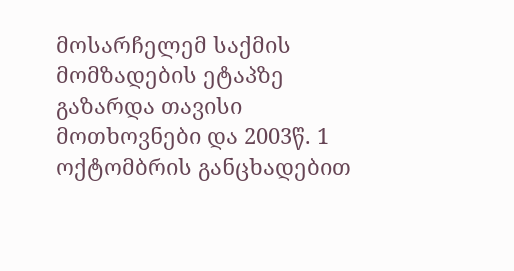მოსარჩელემ საქმის მომზადების ეტაპზე გაზარდა თავისი მოთხოვნები და 2003წ. 1 ოქტომბრის განცხადებით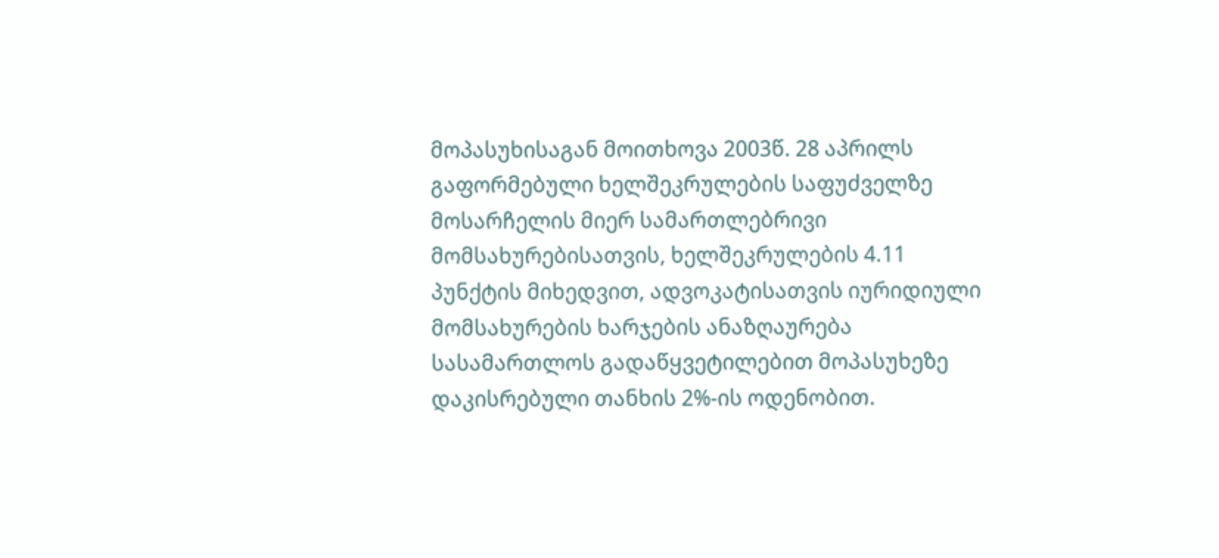მოპასუხისაგან მოითხოვა 2003წ. 28 აპრილს გაფორმებული ხელშეკრულების საფუძველზე მოსარჩელის მიერ სამართლებრივი მომსახურებისათვის, ხელშეკრულების 4.11 პუნქტის მიხედვით, ადვოკატისათვის იურიდიული მომსახურების ხარჯების ანაზღაურება სასამართლოს გადაწყვეტილებით მოპასუხეზე დაკისრებული თანხის 2%-ის ოდენობით.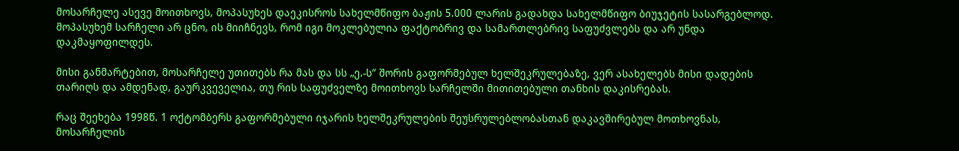მოსარჩელე ასევე მოითხოვს, მოპასუხეს დაეკისროს სახელმწიფო ბაჟის 5.000 ლარის გადახდა სახელმწიფო ბიუჯეტის სასარგებლოდ. მოპასუხემ სარჩელი არ ცნო, ის მიიჩნევს, რომ იგი მოკლებულია ფაქტობრივ და სამართლებრივ საფუძვლებს და არ უნდა დაკმაყოფილდეს.

მისი განმარტებით, მოსარჩელე უთითებს რა მას და სს „ე.-ს“ შორის გაფორმებულ ხელშეკრულებაზე, ვერ ასახელებს მისი დადების თარიღს და ამდენად, გაურკვეველია, თუ რის საფუძველზე მოითხოვს სარჩელში მითითებული თანხის დაკისრებას.

რაც შეეხება 1998წ. 1 ოქტომბერს გაფორმებული იჯარის ხელშეკრულების შეუსრულებლობასთან დაკავშირებულ მოთხოვნას, მოსარჩელის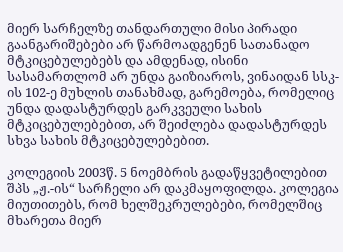მიერ სარჩელზე თანდართული მისი პირადი გაანგარიშებები არ წარმოადგენენ სათანადო მტკიცებულებებს და ამდენად, ისინი სასამართლომ არ უნდა გაიზიაროს, ვინაიდან სსკ-ის 102-ე მუხლის თანახმად, გარემოება, რომელიც უნდა დადასტურდეს გარკვეული სახის მტკიცებულებებით, არ შეიძლება დადასტურდეს სხვა სახის მტკიცებულებებით.

კოლეგიის 2003წ. 5 ნოემბრის გადაწყვეტილებით შპს „ჟ.-ის“ სარჩელი არ დაკმაყოფილდა. კოლეგია მიუთითებს, რომ ხელშეკრულებები, რომელშიც მხარეთა მიერ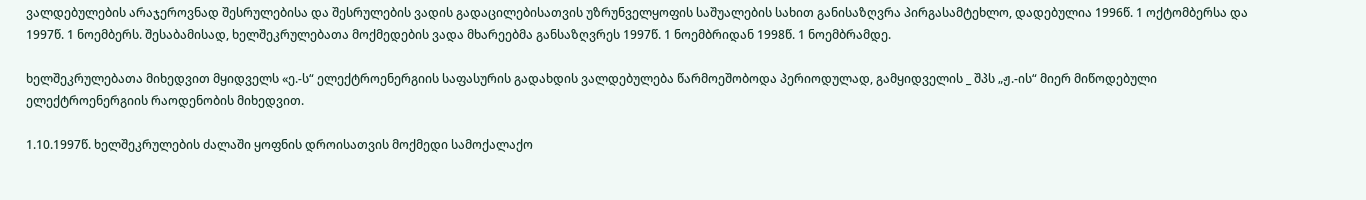ვალდებულების არაჯეროვნად შესრულებისა და შესრულების ვადის გადაცილებისათვის უზრუნველყოფის საშუალების სახით განისაზღვრა პირგასამტეხლო, დადებულია 1996წ. 1 ოქტომბერსა და 1997წ. 1 ნოემბერს. შესაბამისად, ხელშეკრულებათა მოქმედების ვადა მხარეებმა განსაზღვრეს 1997წ. 1 ნოემბრიდან 1998წ. 1 ნოემბრამდე.

ხელშეკრულებათა მიხედვით მყიდველს «ე.-ს“ ელექტროენერგიის საფასურის გადახდის ვალდებულება წარმოეშობოდა პერიოდულად, გამყიდველის _ შპს „ჟ.-ის“ მიერ მიწოდებული ელექტროენერგიის რაოდენობის მიხედვით.

1.10.1997წ. ხელშეკრულების ძალაში ყოფნის დროისათვის მოქმედი სამოქალაქო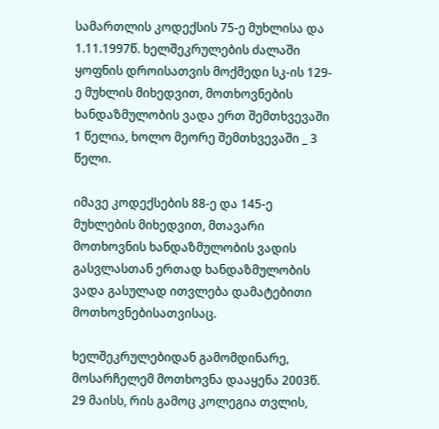სამართლის კოდექსის 75-ე მუხლისა და 1.11.1997წ. ხელშეკრულების ძალაში ყოფნის დროისათვის მოქმედი სკ-ის 129-ე მუხლის მიხედვით, მოთხოვნების ხანდაზმულობის ვადა ერთ შემთხვევაში 1 წელია, ხოლო მეორე შემთხვევაში _ 3 წელი.

იმავე კოდექსების 88-ე და 145-ე მუხლების მიხედვით, მთავარი მოთხოვნის ხანდაზმულობის ვადის გასვლასთან ერთად ხანდაზმულობის ვადა გასულად ითვლება დამატებითი მოთხოვნებისათვისაც.

ხელშეკრულებიდან გამომდინარე, მოსარჩელემ მოთხოვნა დააყენა 2003წ. 29 მაისს, რის გამოც კოლეგია თვლის,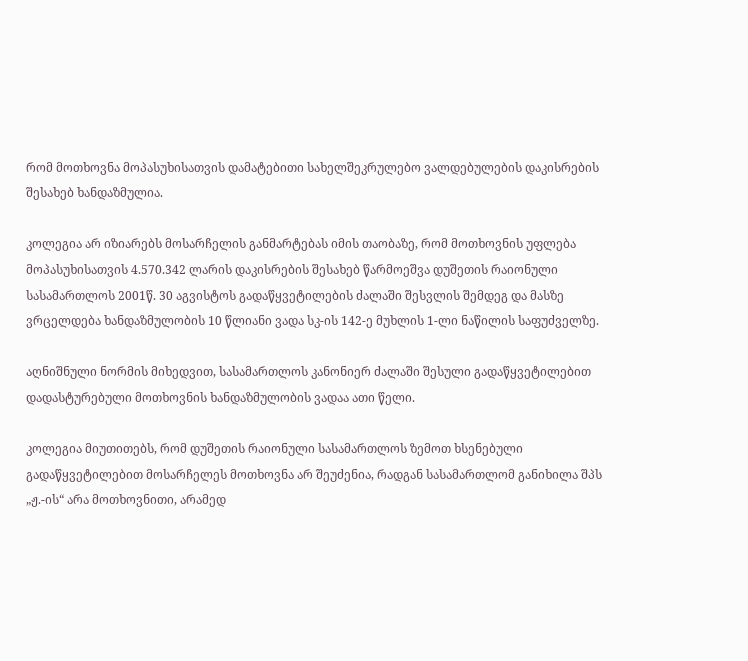რომ მოთხოვნა მოპასუხისათვის დამატებითი სახელშეკრულებო ვალდებულების დაკისრების შესახებ ხანდაზმულია.

კოლეგია არ იზიარებს მოსარჩელის განმარტებას იმის თაობაზე, რომ მოთხოვნის უფლება მოპასუხისათვის 4.570.342 ლარის დაკისრების შესახებ წარმოეშვა დუშეთის რაიონული სასამართლოს 2001წ. 30 აგვისტოს გადაწყვეტილების ძალაში შესვლის შემდეგ და მასზე ვრცელდება ხანდაზმულობის 10 წლიანი ვადა სკ-ის 142-ე მუხლის 1-ლი ნაწილის საფუძველზე.

აღნიშნული ნორმის მიხედვით, სასამართლოს კანონიერ ძალაში შესული გადაწყვეტილებით დადასტურებული მოთხოვნის ხანდაზმულობის ვადაა ათი წელი.

კოლეგია მიუთითებს, რომ დუშეთის რაიონული სასამართლოს ზემოთ ხსენებული გადაწყვეტილებით მოსარჩელეს მოთხოვნა არ შეუძენია, რადგან სასამართლომ განიხილა შპს „ჟ.-ის“ არა მოთხოვნითი, არამედ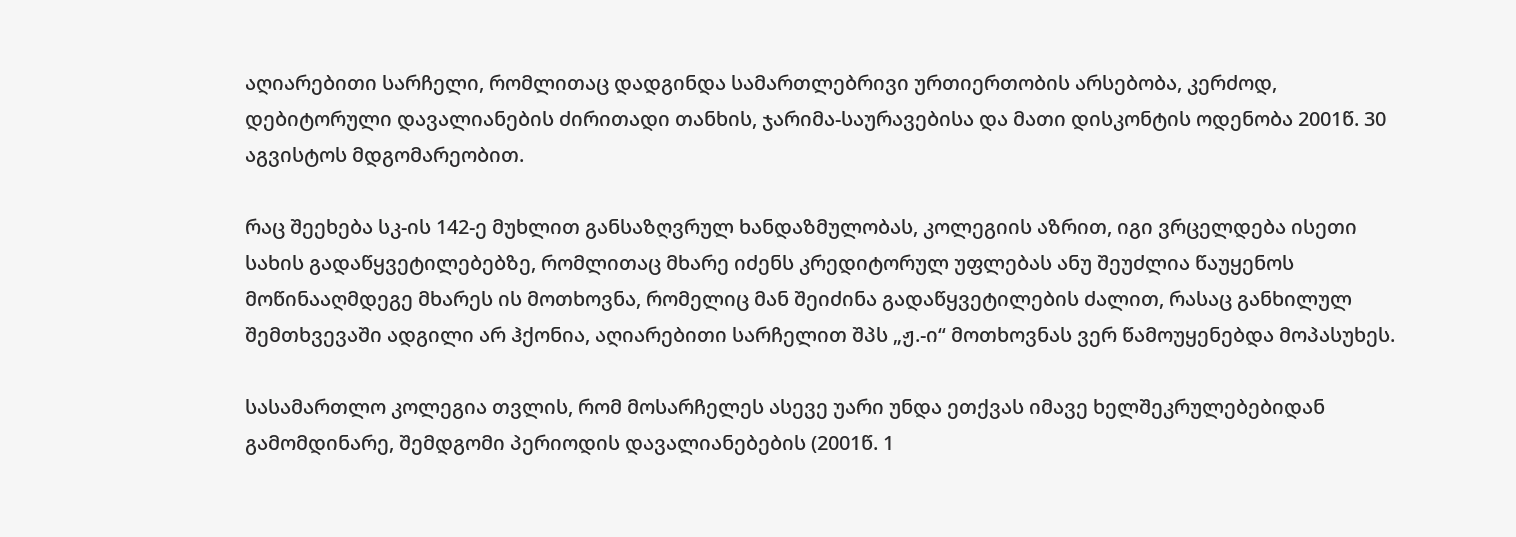აღიარებითი სარჩელი, რომლითაც დადგინდა სამართლებრივი ურთიერთობის არსებობა, კერძოდ, დებიტორული დავალიანების ძირითადი თანხის, ჯარიმა-საურავებისა და მათი დისკონტის ოდენობა 2001წ. 30 აგვისტოს მდგომარეობით.

რაც შეეხება სკ-ის 142-ე მუხლით განსაზღვრულ ხანდაზმულობას, კოლეგიის აზრით, იგი ვრცელდება ისეთი სახის გადაწყვეტილებებზე, რომლითაც მხარე იძენს კრედიტორულ უფლებას ანუ შეუძლია წაუყენოს მოწინააღმდეგე მხარეს ის მოთხოვნა, რომელიც მან შეიძინა გადაწყვეტილების ძალით, რასაც განხილულ შემთხვევაში ადგილი არ ჰქონია, აღიარებითი სარჩელით შპს „ჟ.-ი“ მოთხოვნას ვერ წამოუყენებდა მოპასუხეს.

სასამართლო კოლეგია თვლის, რომ მოსარჩელეს ასევე უარი უნდა ეთქვას იმავე ხელშეკრულებებიდან გამომდინარე, შემდგომი პერიოდის დავალიანებების (2001წ. 1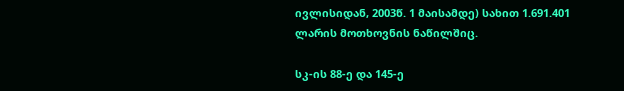ივლისიდან, 2003წ. 1 მაისამდე) სახით 1.691.401 ლარის მოთხოვნის ნაწილშიც.

სკ-ის 88-ე და 145-ე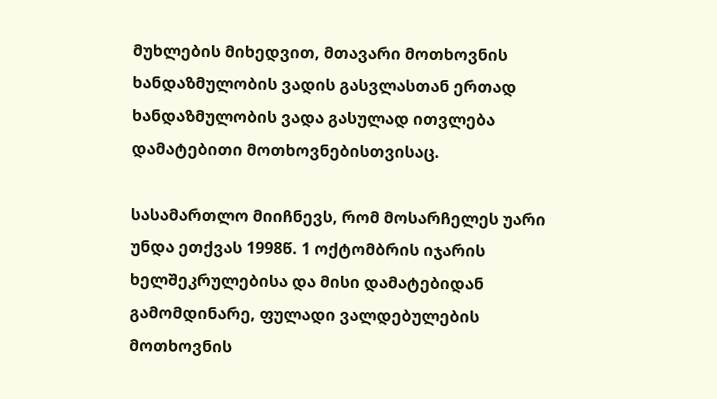მუხლების მიხედვით, მთავარი მოთხოვნის ხანდაზმულობის ვადის გასვლასთან ერთად ხანდაზმულობის ვადა გასულად ითვლება დამატებითი მოთხოვნებისთვისაც.

სასამართლო მიიჩნევს, რომ მოსარჩელეს უარი უნდა ეთქვას 1998წ. 1 ოქტომბრის იჯარის ხელშეკრულებისა და მისი დამატებიდან გამომდინარე, ფულადი ვალდებულების მოთხოვნის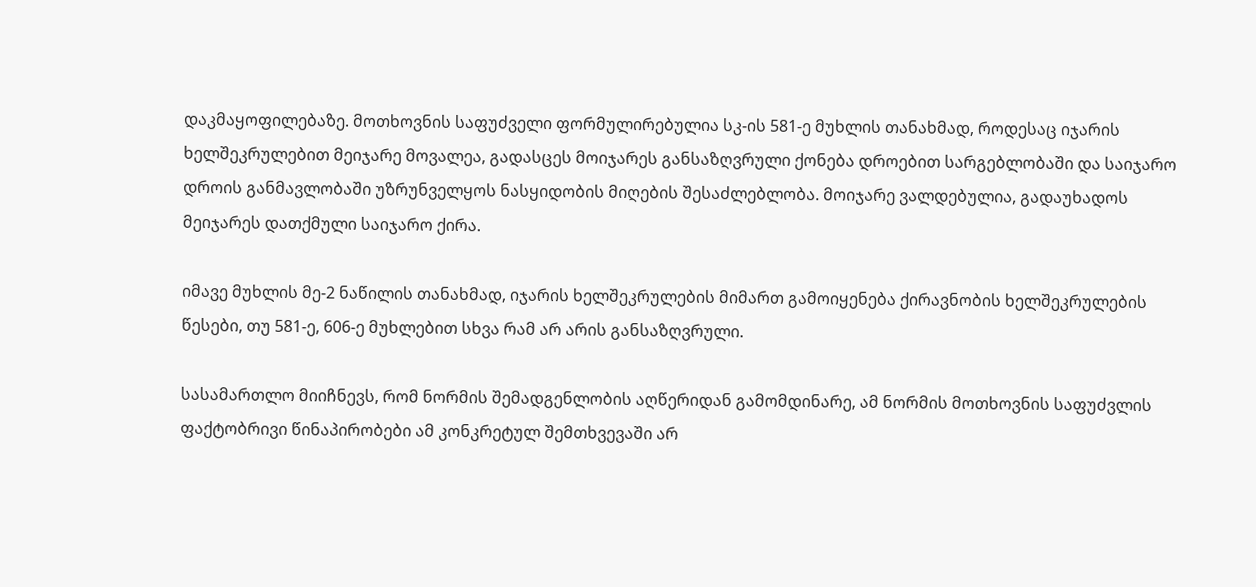დაკმაყოფილებაზე. მოთხოვნის საფუძველი ფორმულირებულია სკ-ის 581-ე მუხლის თანახმად, როდესაც იჯარის ხელშეკრულებით მეიჯარე მოვალეა, გადასცეს მოიჯარეს განსაზღვრული ქონება დროებით სარგებლობაში და საიჯარო დროის განმავლობაში უზრუნველყოს ნასყიდობის მიღების შესაძლებლობა. მოიჯარე ვალდებულია, გადაუხადოს მეიჯარეს დათქმული საიჯარო ქირა.

იმავე მუხლის მე-2 ნაწილის თანახმად, იჯარის ხელშეკრულების მიმართ გამოიყენება ქირავნობის ხელშეკრულების წესები, თუ 581-ე, 606-ე მუხლებით სხვა რამ არ არის განსაზღვრული.

სასამართლო მიიჩნევს, რომ ნორმის შემადგენლობის აღწერიდან გამომდინარე, ამ ნორმის მოთხოვნის საფუძვლის ფაქტობრივი წინაპირობები ამ კონკრეტულ შემთხვევაში არ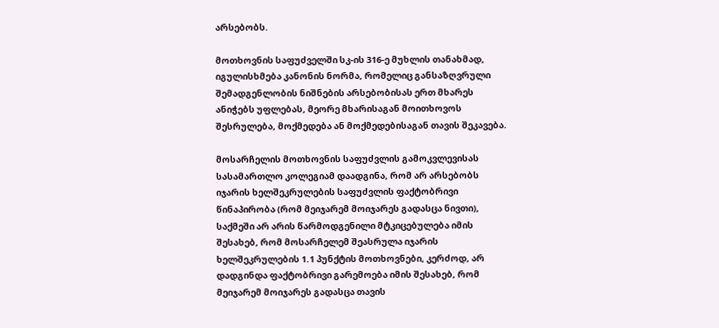არსებობს.

მოთხოვნის საფუძველში სკ-ის 316-ე მუხლის თანახმად, იგულისხმება კანონის ნორმა, რომელიც განსაზღვრული შემადგენლობის ნიშნების არსებობისას ერთ მხარეს ანიჭებს უფლებას, მეორე მხარისაგან მოითხოვოს შესრულება, მოქმედება ან მოქმედებისაგან თავის შეკავება.

მოსარჩელის მოთხოვნის საფუძვლის გამოკვლევისას სასამართლო კოლეგიამ დაადგინა, რომ არ არსებობს იჯარის ხელშეკრულების საფუძვლის ფაქტობრივი წინაპირობა (რომ მეიჯარემ მოიჯარეს გადასცა ნივთი), საქმეში არ არის წარმოდგენილი მტკიცებულება იმის შესახებ, რომ მოსარჩელემ შეასრულა იჯარის ხელშეკრულების 1.1 პუნქტის მოთხოვნები, კერძოდ, არ დადგინდა ფაქტობრივი გარემოება იმის შესახებ, რომ მეიჯარემ მოიჯარეს გადასცა თავის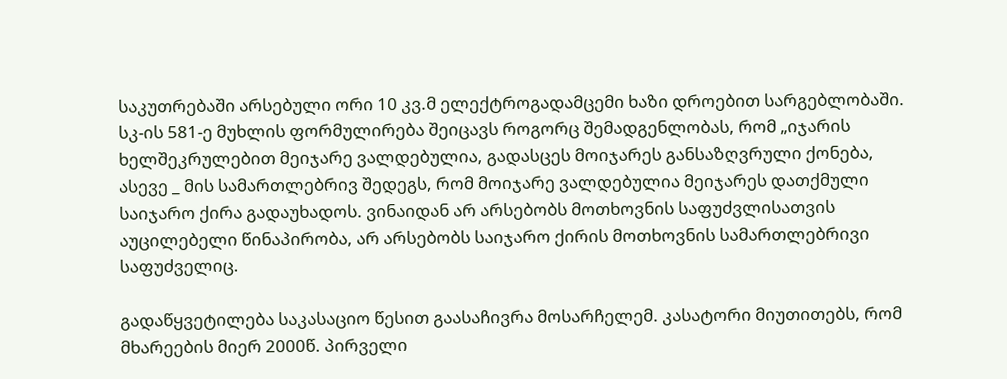საკუთრებაში არსებული ორი 10 კვ.მ ელექტროგადამცემი ხაზი დროებით სარგებლობაში. სკ-ის 581-ე მუხლის ფორმულირება შეიცავს როგორც შემადგენლობას, რომ „იჯარის ხელშეკრულებით მეიჯარე ვალდებულია, გადასცეს მოიჯარეს განსაზღვრული ქონება, ასევე _ მის სამართლებრივ შედეგს, რომ მოიჯარე ვალდებულია მეიჯარეს დათქმული საიჯარო ქირა გადაუხადოს. ვინაიდან არ არსებობს მოთხოვნის საფუძვლისათვის აუცილებელი წინაპირობა, არ არსებობს საიჯარო ქირის მოთხოვნის სამართლებრივი საფუძველიც.

გადაწყვეტილება საკასაციო წესით გაასაჩივრა მოსარჩელემ. კასატორი მიუთითებს, რომ მხარეების მიერ 2000წ. პირველი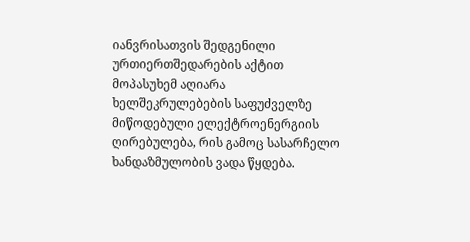იანვრისათვის შედგენილი ურთიერთშედარების აქტით მოპასუხემ აღიარა ხელშეკრულებების საფუძველზე მიწოდებული ელექტროენერგიის ღირებულება, რის გამოც სასარჩელო ხანდაზმულობის ვადა წყდება.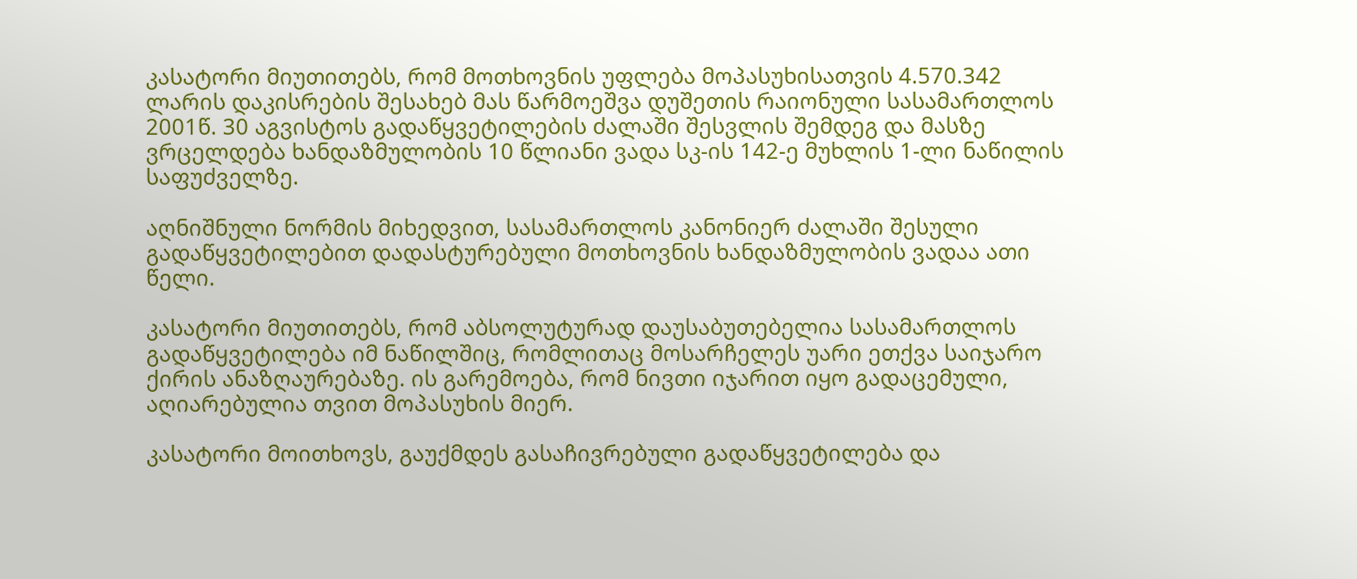კასატორი მიუთითებს, რომ მოთხოვნის უფლება მოპასუხისათვის 4.570.342 ლარის დაკისრების შესახებ მას წარმოეშვა დუშეთის რაიონული სასამართლოს 2001წ. 30 აგვისტოს გადაწყვეტილების ძალაში შესვლის შემდეგ და მასზე ვრცელდება ხანდაზმულობის 10 წლიანი ვადა სკ-ის 142-ე მუხლის 1-ლი ნაწილის საფუძველზე.

აღნიშნული ნორმის მიხედვით, სასამართლოს კანონიერ ძალაში შესული გადაწყვეტილებით დადასტურებული მოთხოვნის ხანდაზმულობის ვადაა ათი წელი.

კასატორი მიუთითებს, რომ აბსოლუტურად დაუსაბუთებელია სასამართლოს გადაწყვეტილება იმ ნაწილშიც, რომლითაც მოსარჩელეს უარი ეთქვა საიჯარო ქირის ანაზღაურებაზე. ის გარემოება, რომ ნივთი იჯარით იყო გადაცემული, აღიარებულია თვით მოპასუხის მიერ.

კასატორი მოითხოვს, გაუქმდეს გასაჩივრებული გადაწყვეტილება და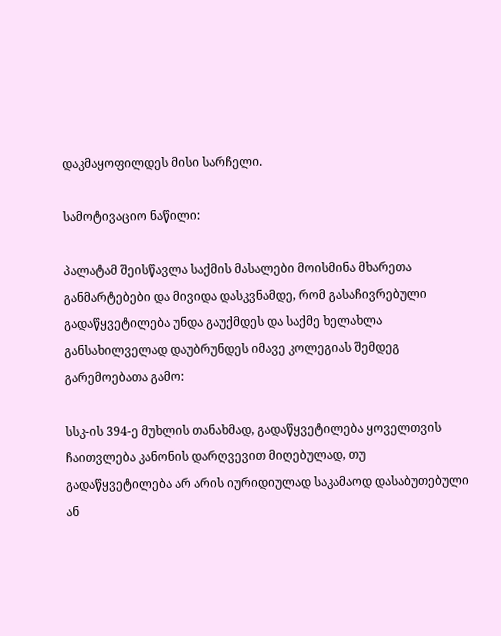დაკმაყოფილდეს მისი სარჩელი.

სამოტივაციო ნაწილი:

პალატამ შეისწავლა საქმის მასალები მოისმინა მხარეთა განმარტებები და მივიდა დასკვნამდე, რომ გასაჩივრებული გადაწყვეტილება უნდა გაუქმდეს და საქმე ხელახლა განსახილველად დაუბრუნდეს იმავე კოლეგიას შემდეგ გარემოებათა გამო:

სსკ-ის 394-ე მუხლის თანახმად, გადაწყვეტილება ყოველთვის ჩაითვლება კანონის დარღვევით მიღებულად, თუ გადაწყვეტილება არ არის იურიდიულად საკამაოდ დასაბუთებული ან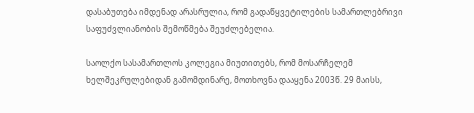დასაბუთება იმდენად არასრულია, რომ გადაწყვეტილების სამართლებრივი საფუძვლიანობის შემოწმება შეუძლებელია.

საოლქო სასამართლოს კოლეგია მიუთითებს, რომ მოსარჩელემ ხელშეკრულებიდან გამომდინარე, მოთხოვნა დააყენა 2003წ. 29 მაისს,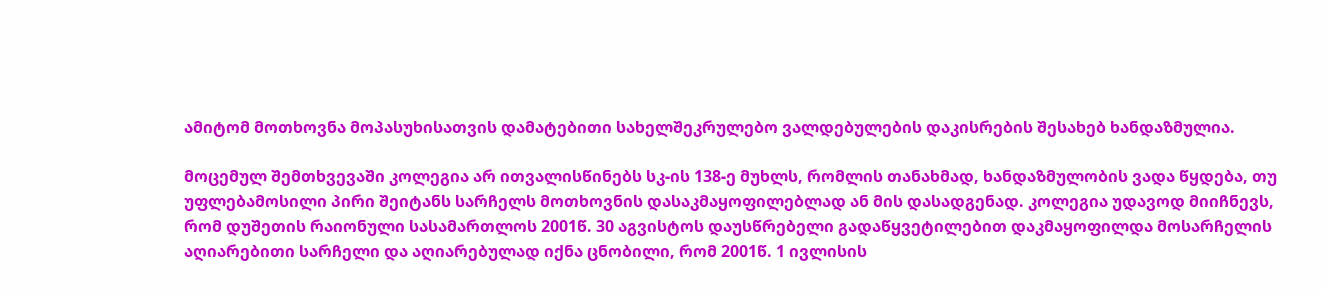ამიტომ მოთხოვნა მოპასუხისათვის დამატებითი სახელშეკრულებო ვალდებულების დაკისრების შესახებ ხანდაზმულია.

მოცემულ შემთხვევაში კოლეგია არ ითვალისწინებს სკ-ის 138-ე მუხლს, რომლის თანახმად, ხანდაზმულობის ვადა წყდება, თუ უფლებამოსილი პირი შეიტანს სარჩელს მოთხოვნის დასაკმაყოფილებლად ან მის დასადგენად. კოლეგია უდავოდ მიიჩნევს, რომ დუშეთის რაიონული სასამართლოს 2001წ. 30 აგვისტოს დაუსწრებელი გადაწყვეტილებით დაკმაყოფილდა მოსარჩელის აღიარებითი სარჩელი და აღიარებულად იქნა ცნობილი, რომ 2001წ. 1 ივლისის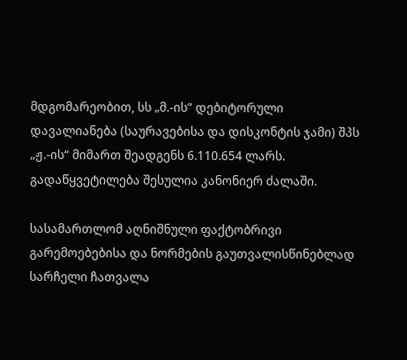მდგომარეობით, სს „მ.-ის“ დებიტორული დავალიანება (საურავებისა და დისკონტის ჯამი) შპს „ჟ.-ის“ მიმართ შეადგენს 6.110.654 ლარს. გადაწყვეტილება შესულია კანონიერ ძალაში.

სასამართლომ აღნიშნული ფაქტობრივი გარემოებებისა და ნორმების გაუთვალისწინებლად სარჩელი ჩათვალა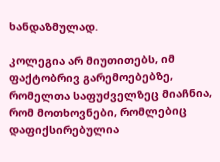ხანდაზმულად.

კოლეგია არ მიუთითებს, იმ ფაქტობრივ გარემოებებზე, რომელთა საფუძველზეც მიაჩნია, რომ მოთხოვნები, რომლებიც დაფიქსირებულია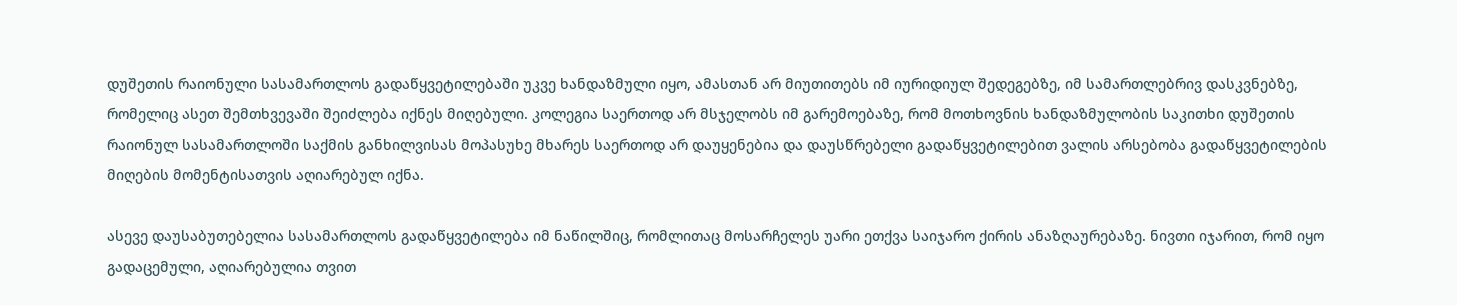დუშეთის რაიონული სასამართლოს გადაწყვეტილებაში უკვე ხანდაზმული იყო, ამასთან არ მიუთითებს იმ იურიდიულ შედეგებზე, იმ სამართლებრივ დასკვნებზე, რომელიც ასეთ შემთხვევაში შეიძლება იქნეს მიღებული. კოლეგია საერთოდ არ მსჯელობს იმ გარემოებაზე, რომ მოთხოვნის ხანდაზმულობის საკითხი დუშეთის რაიონულ სასამართლოში საქმის განხილვისას მოპასუხე მხარეს საერთოდ არ დაუყენებია და დაუსწრებელი გადაწყვეტილებით ვალის არსებობა გადაწყვეტილების მიღების მომენტისათვის აღიარებულ იქნა.

ასევე დაუსაბუთებელია სასამართლოს გადაწყვეტილება იმ ნაწილშიც, რომლითაც მოსარჩელეს უარი ეთქვა საიჯარო ქირის ანაზღაურებაზე. ნივთი იჯარით, რომ იყო გადაცემული, აღიარებულია თვით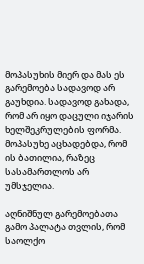მოპასუხის მიერ და მას ეს გარემოება სადავოდ არ გაუხდია. სადავოდ გახადა, რომ არ იყო დაცული იჯარის ხელშეკრულების ფორმა. მოპასუხე აცხადებდა, რომ ის ბათილია, რაზეც სასამართლოს არ უმსჯელია.

აღნიშნულ გარემოებათა გამო პალატა თვლის, რომ საოლქო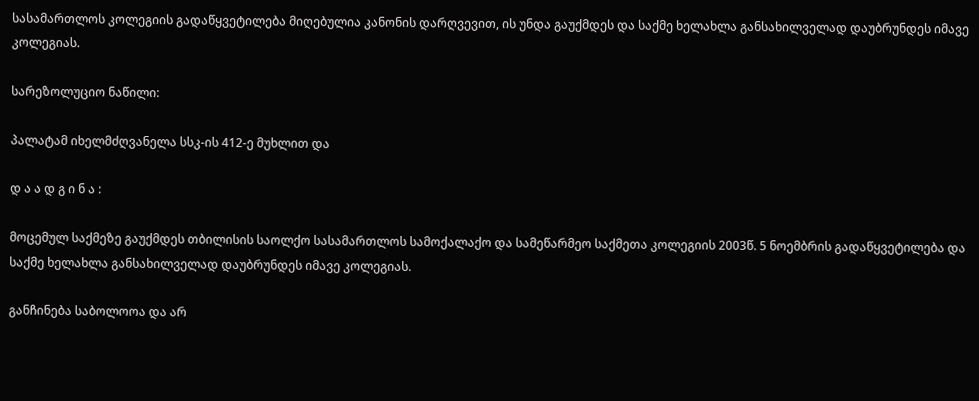სასამართლოს კოლეგიის გადაწყვეტილება მიღებულია კანონის დარღვევით, ის უნდა გაუქმდეს და საქმე ხელახლა განსახილველად დაუბრუნდეს იმავე კოლეგიას.

სარეზოლუციო ნაწილი:

პალატამ იხელმძღვანელა სსკ-ის 412-ე მუხლით და

დ ა ა დ გ ი ნ ა :

მოცემულ საქმეზე გაუქმდეს თბილისის საოლქო სასამართლოს სამოქალაქო და სამეწარმეო საქმეთა კოლეგიის 2003წ. 5 ნოემბრის გადაწყვეტილება და საქმე ხელახლა განსახილველად დაუბრუნდეს იმავე კოლეგიას.

განჩინება საბოლოოა და არ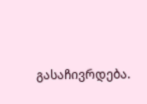გასაჩივრდება.